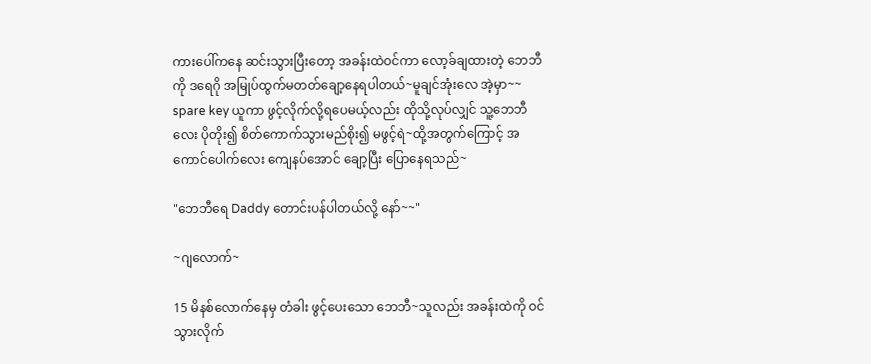ကားပေါ်ကနေ ဆင်းသွားပြီးတော့ အခန်းထဲဝင်ကာ လော့ခ်ချထားတဲ့ ဘေဘီကို ဒရေဂို အမြုပ်ထွက်မတတ်ချော့နေရပါတယ်~မူချင်အုံးလေ အဲ့မှာ~~
spare key ယူကာ ဖွင့်လိုက်လို့ရပေမယ့်လည်း ထိုသို့လုပ်လျှင် သူ့ဘေဘီလေး ပိုတိုး၍ စိတ်ကောက်သွားမည်စိုး၍ မဖွင့်ရဲ~ထို့အတွက်ကြောင့် အကောင်ပေါက်လေး ကျေနပ်အောင် ချော့ပြီး ပြောနေရသည်~

"ဘေဘီရေ Daddy တောင်းပန်ပါတယ်လို့ နော်~~"

~ဂျလောက်~

15 မိနစ်လောက်နေမှ တံခါး ဖွင့်ပေးသော ဘေဘီ~သူလည်း အခန်းထဲကို ဝင်သွားလိုက်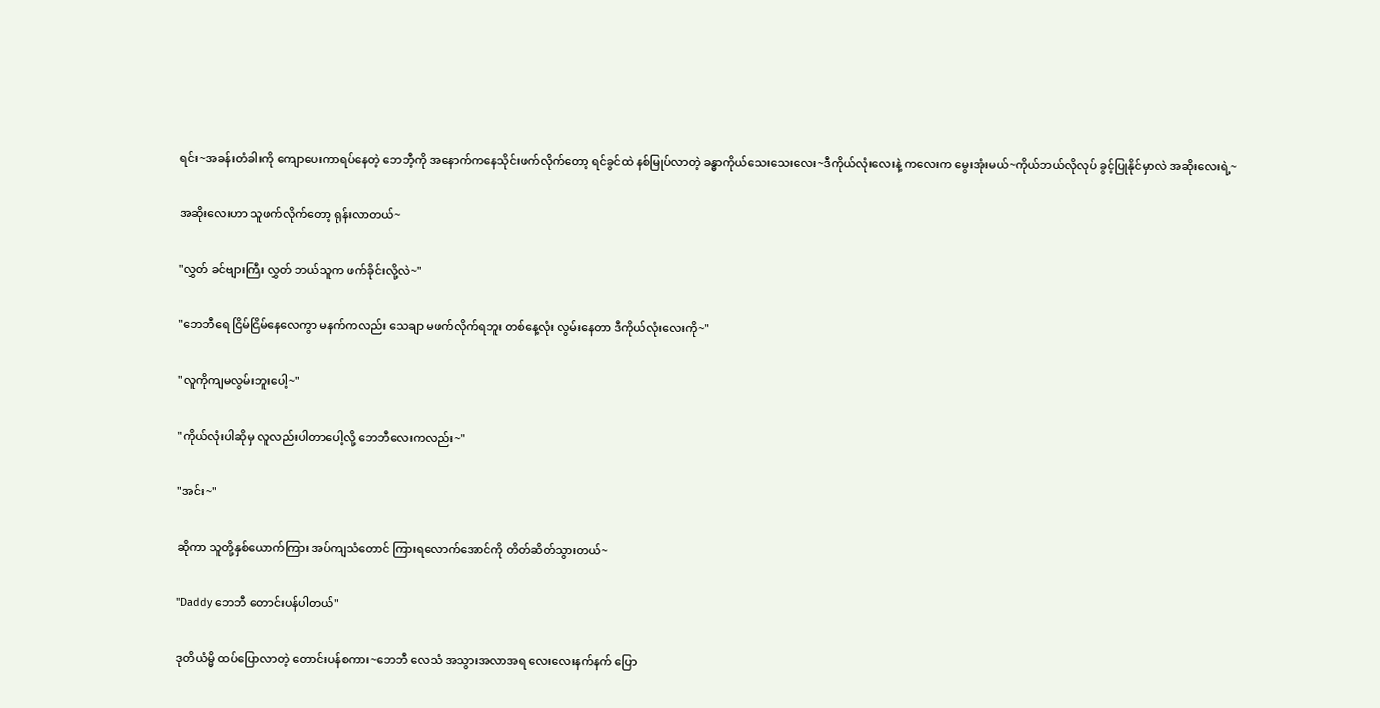ရင်း~အခန်းတံခါးကို ကျောပေးကာရပ်နေတဲ့ ဘေဘီ့ကို အနောက်ကနေသိုင်းဖက်လိုက်တော့ ရင်ခွင်ထဲ နစ်မြုပ်လာတဲ့ ခန္ဓာကိုယ်သေးသေးလေး~ဒီကိုယ်လုံးလေးနဲ့ ကလေးက မွေးအုံးမယ်~ကိုယ်ဘယ်လိုလုပ် ခွင့်ပြုနိုင်မှာလဲ အဆိုးလေးရဲ့~

အဆိုးလေးဟာ သူဖက်လိုက်တော့ ရုန်းလာတယ်~

"လွှတ် ခင်ဗျားကြီး လွှတ် ဘယ်သူက ဖက်ခိုင်းလို့လဲ~"

"ဘေဘီရေ ငြိမ်ငြိမ်နေလေကွာ မနက်ကလည်း သေချာ မဖက်လိုက်ရဘူး တစ်နေ့လုံး လွမ်းနေတာ ဒီကိုယ်လုံးလေးကို~"

"လူကိုကျမလွမ်းဘူးပေါ့~"

"ကိုယ်လုံးပါဆိုမှ လူလည်းပါတာပေါ့လို့ ဘေဘီလေးကလည်း~"

"အင်း~"

ဆိုကာ သူတို့နှစ်ယောက်ကြား အပ်ကျသံတောင် ကြားရလောက်အောင်ကို တိတ်ဆိတ်သွားတယ်~

"Daddy ဘေဘီ တောင်းပန်ပါတယ်"

ဒုတိယံမ္မိ ထပ်ပြောလာတဲ့ တောင်းပန်စကား~ဘေဘီ လေသံ အသွားအလာအရ လေးလေးနက်နက် ပြော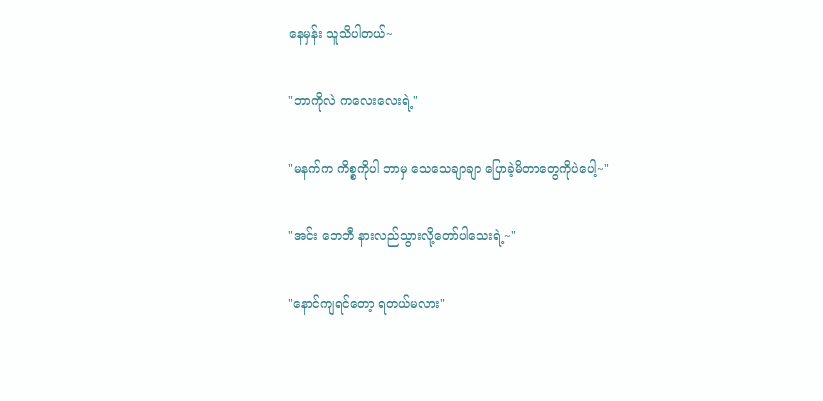နေမှန်း သူသိပါတယ်~

"ဘာကိုလဲ ကလေးလေးရဲ့"

"မနက်က ကိစ္စကိုပါ ဘာမှ သေသေချာချာ ပြောခဲ့မိတာတွေကိုပဲပေါ့~"

"အင်း ဘေဘီ နားလည်သွားလို့တော်ပါသေးရဲ့~"

"နောင်ကျရင်တော့ ရတယ်မလား"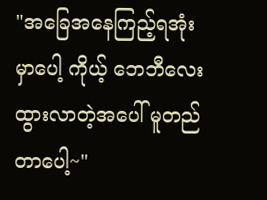"အခြေအနေကြည့်ရအုံးမှာပေါ့ ကိုယ့် ဘေဘီလေး ထွားလာတဲ့အပေါ် မူတည်တာပေါ့~"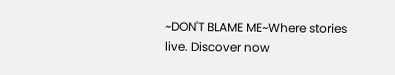~DON'T BLAME ME~Where stories live. Discover now